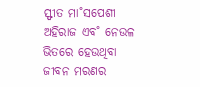ସ୍ଫୀତ ମା˚ସପେଶୀ
ଅହିରାଜ ଏବ˚ ନେଉଳ ଭିତରେ ହେଉଥିବା ଜୀବନ ମରଣର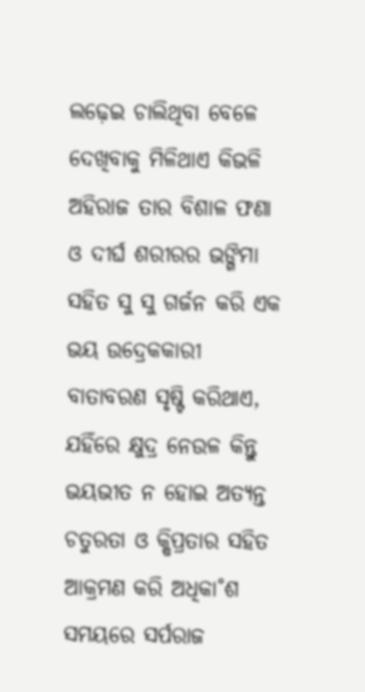ଲଢ଼େଇ ଚାଲିଥିବା ବେଳେ ଦେଖିବାକୁ ମିଳିଥାଏ କିଭଳି ଅହିରାଜ ତାର ବିଶାଳ ଫଣା ଓ ଦୀର୍ଘ ଶରୀରର ଭଙ୍ଗିମା ସହିତ ସୁ ସୁ ଗର୍ଜନ କରି ଏକ ଭୟ ଉଦ୍ରେକକାରୀ ବାତାବରଣ ସୃଷ୍ଟି କରିଥାଏ, ଯହିଁରେ କ୍ଷୁଦ୍ର ନେଉଳ କିନ୍ତୁ ଭୟଭୀତ ନ ହୋଇ ଅତ୍ୟନ୍ତ ଚତୁରତା ଓ କ୍ଷିପ୍ରତାର ସହିତ ଆକ୍ରମଣ କରି ଅଧିକା˚ଶ ସମୟରେ ସର୍ପରାଜ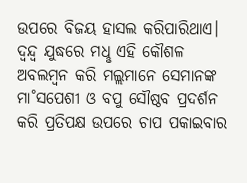ଉପରେ ବିଜୟ ହାସଲ କରିପାରିଥାଏ। ଦ୍ବନ୍ଦ୍ବ ଯୁଦ୍ଧରେ ମଧୢ ଏହି କୌଶଳ ଅବଲମ୍ବନ କରି ମଲ୍ଲମାନେ ସେମାନଙ୍କ ମା˚ସପେଶୀ ଓ ବପୁ ସୌଷ୍ଠବ ପ୍ରଦର୍ଶନ କରି ପ୍ରତିପକ୍ଷ ଉପରେ ଚାପ ପକାଇବାର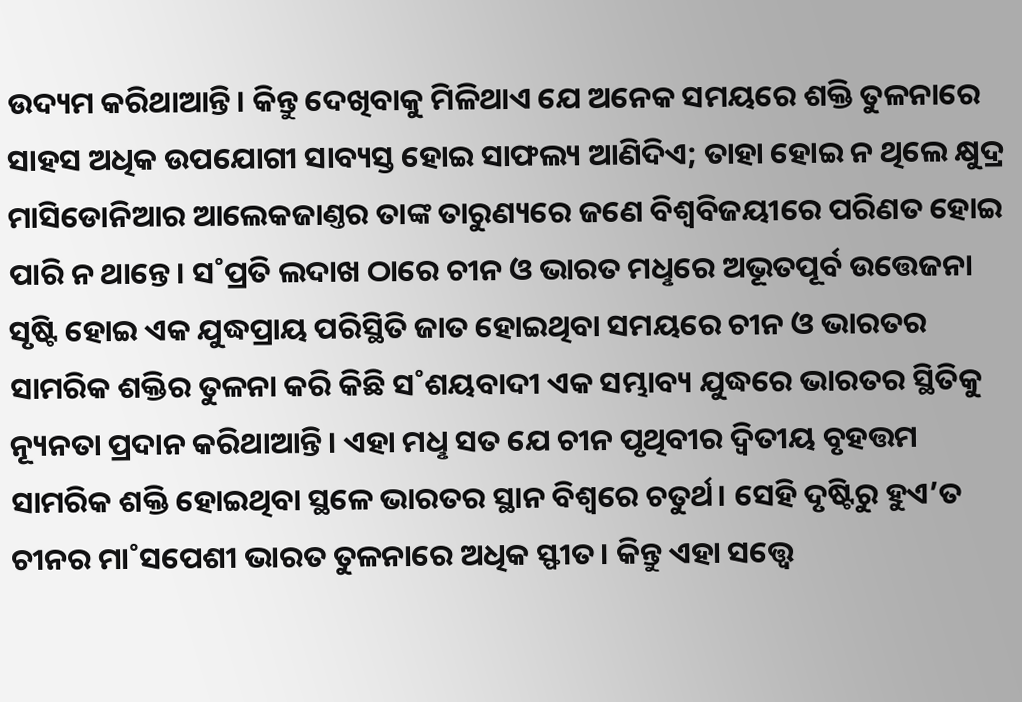ଉଦ୍ୟମ କରିଥାଆନ୍ତି। କିନ୍ତୁ ଦେଖିବାକୁ ମିଳିଥାଏ ଯେ ଅନେକ ସମୟରେ ଶକ୍ତି ତୁଳନାରେ ସାହସ ଅଧିକ ଉପଯୋଗୀ ସାବ୍ୟସ୍ତ ହୋଇ ସାଫଲ୍ୟ ଆଣିଦିଏ; ତାହା ହୋଇ ନ ଥିଲେ କ୍ଷୁଦ୍ର ମାସିଡୋନିଆର ଆଲେକଜାଣ୍ତର ତାଙ୍କ ତାରୁଣ୍ୟରେ ଜଣେ ବିଶ୍ବବିଜୟୀରେ ପରିଣତ ହୋଇ ପାରି ନ ଥାନ୍ତେ। ସ˚ପ୍ରତି ଲଦାଖ ଠାରେ ଚୀନ ଓ ଭାରତ ମଧୢରେ ଅଭୂତପୂର୍ବ ଉତ୍ତେଜନା ସୃଷ୍ଟି ହୋଇ ଏକ ଯୁଦ୍ଧପ୍ରାୟ ପରିସ୍ଥିତି ଜାତ ହୋଇଥିବା ସମୟରେ ଚୀନ ଓ ଭାରତର ସାମରିକ ଶକ୍ତିର ତୁଳନା କରି କିଛି ସ˚ଶୟବାଦୀ ଏକ ସମ୍ଭାବ୍ୟ ଯୁଦ୍ଧରେ ଭାରତର ସ୍ଥିତିକୁ ନ୍ୟୂନତା ପ୍ରଦାନ କରିଥାଆନ୍ତି। ଏହା ମଧୢ ସତ ଯେ ଚୀନ ପୃଥିବୀର ଦ୍ବିତୀୟ ବୃହତ୍ତମ ସାମରିକ ଶକ୍ତି ହୋଇଥିବା ସ୍ଥଳେ ଭାରତର ସ୍ଥାନ ବିଶ୍ବରେ ଚତୁର୍ଥ। ସେହି ଦୃଷ୍ଟିରୁ ହୁଏ’ତ ଚୀନର ମା˚ସପେଶୀ ଭାରତ ତୁଳନାରେ ଅଧିକ ସ୍ଫୀତ। କିନ୍ତୁ ଏହା ସତ୍ତ୍ବେ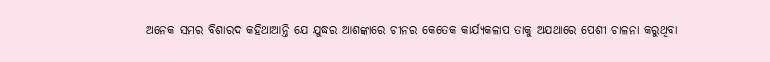ଅନେକ ସମର ବିଶାରଦ କହିଥାଆନ୍ତି ଯେ ଯୁଦ୍ଧର ଆଶଙ୍କାରେ ଚୀନର କେତେକ କାର୍ଯ୍ୟକଳାପ ତାକୁ ଅଯଥାରେ ପେଶୀ ଚାଳନା କରୁଥିବା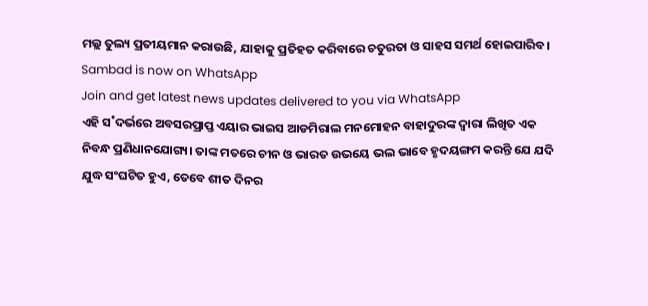ମଲ୍ଲ ତୁଲ୍ୟ ପ୍ରତୀୟମାନ କରାଉଛି, ଯାହାକୁ ପ୍ରତିହତ କରିବାରେ ଚତୁରତା ଓ ସାହସ ସମର୍ଥ ହୋଇପାରିବ।
Sambad is now on WhatsApp
Join and get latest news updates delivered to you via WhatsApp
ଏହି ସ˚ଦର୍ଭରେ ଅବସରପ୍ରାପ୍ତ ଏୟାର ଭାଇସ ଆଡମିରାଲ ମନମୋହନ ବାହାଦୁରଙ୍କ ଦ୍ବାରା ଲିଖିତ ଏକ ନିବନ୍ଧ ପ୍ରଣିଧାନଯୋଗ୍ୟ। ତାଙ୍କ ମତରେ ଚୀନ ଓ ଭାରତ ଉଭୟେ ଭଲ ଭାବେ ହୃଦୟଙ୍ଗମ କରନ୍ତି ଯେ ଯଦି ଯୁଦ୍ଧ ସଂଘଟିତ ହୁଏ, ତେବେ ଶୀତ ଦିନର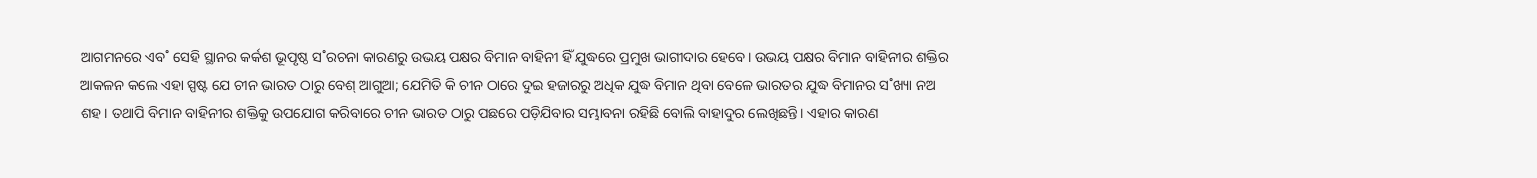ଆଗମନରେ ଏବ˚ ସେହି ସ୍ଥାନର କର୍କଶ ଭୂପୃଷ୍ଠ ସ˚ରଚନା କାରଣରୁ ଉଭୟ ପକ୍ଷର ବିମାନ ବାହିନୀ ହିଁ ଯୁଦ୍ଧରେ ପ୍ରମୁଖ ଭାଗୀଦାର ହେବେ। ଉଭୟ ପକ୍ଷର ବିମାନ ବାହିନୀର ଶକ୍ତିର ଆକଳନ କଲେ ଏହା ସ୍ପଷ୍ଟ ଯେ ଚୀନ ଭାରତ ଠାରୁ ବେଶ୍ ଆଗୁଆ; ଯେମିତି କି ଚୀନ ଠାରେ ଦୁଇ ହଜାରରୁ ଅଧିକ ଯୁଦ୍ଧ ବିମାନ ଥିବା ବେଳେ ଭାରତର ଯୁଦ୍ଧ ବିମାନର ସ˚ଖ୍ୟା ନଅ ଶହ। ତଥାପି ବିମାନ ବାହିନୀର ଶକ୍ତିକୁ ଉପଯୋଗ କରିବାରେ ଚୀନ ଭାରତ ଠାରୁ ପଛରେ ପଡ଼ିଯିବାର ସମ୍ଭାବନା ରହିଛି ବୋଲି ବାହାଦୁର ଲେଖିଛନ୍ତି। ଏହାର କାରଣ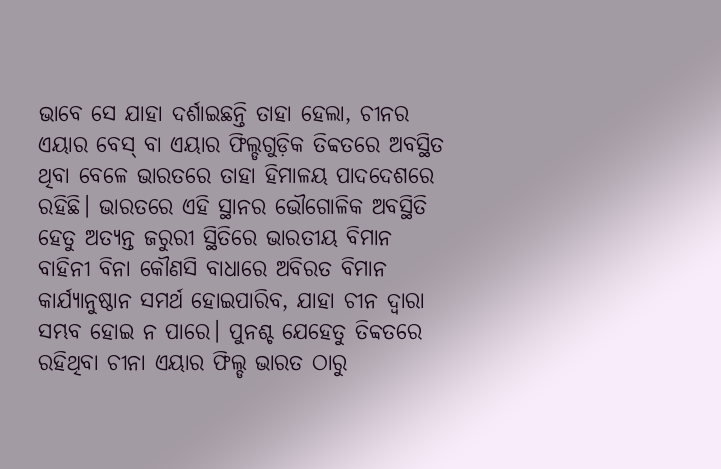ଭାବେ ସେ ଯାହା ଦର୍ଶାଇଛନ୍ତି ତାହା ହେଲା, ଚୀନର ଏୟାର ବେସ୍ ବା ଏୟାର ଫିଲ୍ଡଗୁଡ଼ିକ ତିବ୍ବତରେ ଅବସ୍ଥିତ ଥିବା ବେଳେ ଭାରତରେ ତାହା ହିମାଳୟ ପାଦଦେଶରେ ରହିଛି। ଭାରତରେ ଏହି ସ୍ଥାନର ଭୌଗୋଳିକ ଅବସ୍ଥିତି ହେତୁ ଅତ୍ୟନ୍ତ ଜରୁରୀ ସ୍ଥିତିରେ ଭାରତୀୟ ବିମାନ ବାହିନୀ ବିନା କୌଣସି ବାଧାରେ ଅବିରତ ବିମାନ କାର୍ଯ୍ୟାନୁଷ୍ଠାନ ସମର୍ଥ ହୋଇପାରିବ, ଯାହା ଚୀନ ଦ୍ବାରା ସମ୍ଭବ ହୋଇ ନ ପାରେ। ପୁନଶ୍ଚ ଯେହେତୁ ତିବ୍ବତରେ ରହିଥିବା ଚୀନା ଏୟାର ଫିଲ୍ଡ ଭାରତ ଠାରୁ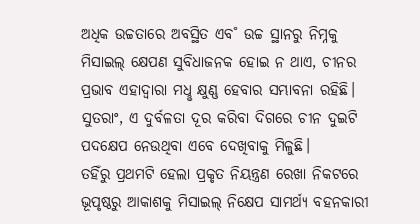ଅଧିକ ଉଚ୍ଚତାରେ ଅବସ୍ଥିତ ଏବ˚ ଉଚ୍ଚ ସ୍ଥାନରୁ ନିମ୍ନକୁ ମିସାଇଲ୍ କ୍ଷେପଣ ସୁବିଧାଜନକ ହୋଇ ନ ଥାଏ, ଚୀନର ପ୍ରଭାବ ଏହାଦ୍ବାରା ମଧୢ କ୍ଷୁଣ୍ଣ ହେବାର ସମ୍ଭାବନା ରହିଛି। ସୁତରାଂ, ଏ ଦୁର୍ବଳତା ଦୂର କରିବା ଦିଗରେ ଚୀନ ଦୁଇଟି ପଦକ୍ଷେପ ନେଉଥିବା ଏବେ ଦେଖିବାକୁ ମିଳୁଛି।
ତହିଁରୁ ପ୍ରଥମଟି ହେଲା ପ୍ରକୃତ ନିୟନ୍ତ୍ରଣ ରେଖା ନିକଟରେ ଭୂପୃଷ୍ଠରୁ ଆକାଶକୁ ମିସାଇଲ୍ ନିକ୍ଷେପ ସାମର୍ଥ୍ୟ ବହନକାରୀ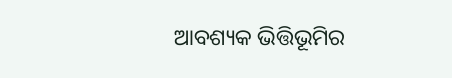ଆବଶ୍ୟକ ଭିତ୍ତିଭୂମିର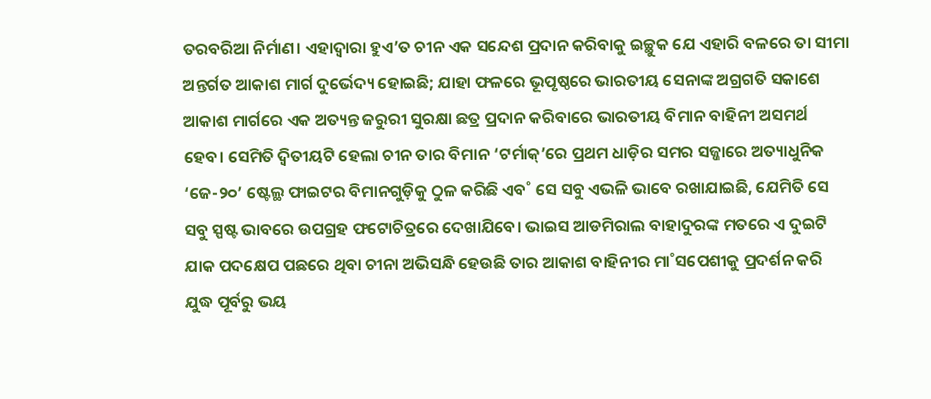ତରବରିଆ ନିର୍ମାଣ। ଏହାଦ୍ବାରା ହୁଏ’ତ ଚୀନ ଏକ ସନ୍ଦେଶ ପ୍ରଦାନ କରିବାକୁ ଇଚ୍ଛୁକ ଯେ ଏହାରି ବଳରେ ତା ସୀମା ଅନ୍ତର୍ଗତ ଆକାଶ ମାର୍ଗ ଦୁର୍ଭେଦ୍ୟ ହୋଇଛି; ଯାହା ଫଳରେ ଭୂପୃଷ୍ଠରେ ଭାରତୀୟ ସେନାଙ୍କ ଅଗ୍ରଗତି ସକାଶେ ଆକାଶ ମାର୍ଗରେ ଏକ ଅତ୍ୟନ୍ତ ଜରୁରୀ ସୁରକ୍ଷା ଛତ୍ର ପ୍ରଦାନ କରିବାରେ ଭାରତୀୟ ବିମାନ ବାହିନୀ ଅସମର୍ଥ ହେବ। ସେମିତି ଦ୍ବିତୀୟଟି ହେଲା ଚୀନ ତାର ବିମାନ ‘ଟର୍ମାକ୍’ରେ ପ୍ରଥମ ଧାଡ଼ିର ସମର ସଜ୍ଜାରେ ଅତ୍ୟାଧୁନିକ ‘ଜେ-୨୦’ ଷ୍ଟେଲ୍ଥ ଫାଇଟର ବିମାନଗୁଡ଼ିକୁ ଠୁଳ କରିଛି ଏବ˚ ସେ ସବୁ ଏଭଳି ଭାବେ ରଖାଯାଇଛି, ଯେମିତି ସେ ସବୁ ସ୍ପଷ୍ଟ ଭାବରେ ଉପଗ୍ରହ ଫଟୋଚିତ୍ରରେ ଦେଖାଯିବେ। ଭାଇସ ଆଡମିରାଲ ବାହାଦୁରଙ୍କ ମତରେ ଏ ଦୁଇଟି ଯାକ ପଦକ୍ଷେପ ପଛରେ ଥିବା ଚୀନା ଅଭିସନ୍ଧି ହେଉଛି ତାର ଆକାଶ ବାହିନୀର ମା˚ସପେଶୀକୁ ପ୍ରଦର୍ଶନ କରି ଯୁଦ୍ଧ ପୂର୍ବରୁ ଭୟ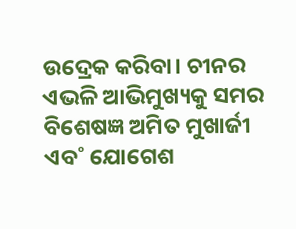ଉଦ୍ରେକ କରିବା। ଚୀନର ଏଭଳି ଆଭିମୁଖ୍ୟକୁ ସମର ବିଶେଷଜ୍ଞ ଅମିତ ମୁଖାର୍ଜୀ ଏବ˚ ଯୋଗେଶ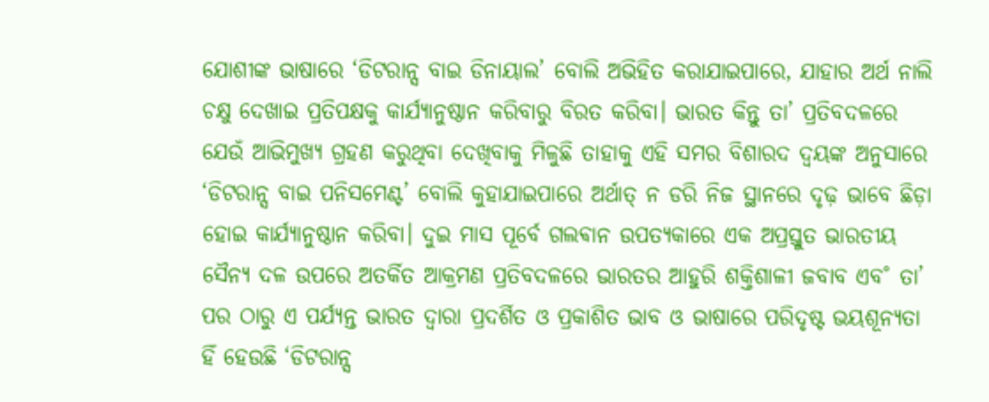ଯୋଶୀଙ୍କ ଭାଷାରେ ‘ଡିଟରାନ୍ସ ବାଇ ଡିନାୟାଲ’ ବୋଲି ଅଭିହିତ କରାଯାଇପାରେ, ଯାହାର ଅର୍ଥ ନାଲି ଚକ୍ଷୁ ଦେଖାଇ ପ୍ରତିପକ୍ଷକୁ କାର୍ଯ୍ୟାନୁଷ୍ଠାନ କରିବାରୁ ବିରତ କରିବା। ଭାରତ କିନ୍ତୁ ତା’ ପ୍ରତିବଦଳରେ ଯେଉଁ ଆଭିମୁଖ୍ୟ ଗ୍ରହଣ କରୁଥିବା ଦେଖିବାକୁ ମିଳୁଛି ତାହାକୁ ଏହି ସମର ବିଶାରଦ ଦ୍ବୟଙ୍କ ଅନୁସାରେ ‘ଡିଟରାନ୍ସ ବାଇ ପନିସମେଣ୍ଟ’ ବୋଲି କୁହାଯାଇପାରେ ଅର୍ଥାତ୍ ନ ଡରି ନିଜ ସ୍ଥାନରେ ଦୃଢ଼ ଭାବେ ଛିଡ଼ା ହୋଇ କାର୍ଯ୍ୟାନୁଷ୍ଠାନ କରିବା। ଦୁଇ ମାସ ପୂର୍ବେ ଗଲଵାନ ଉପତ୍ୟକାରେ ଏକ ଅପ୍ରସ୍ତୁତ ଭାରତୀୟ ସୈନ୍ୟ ଦଳ ଉପରେ ଅତର୍କିତ ଆକ୍ରମଣ ପ୍ରତିବଦଳରେ ଭାରତର ଆହୁରି ଶକ୍ତିଶାଳୀ ଜବାବ ଏବ˚ ତା’ ପର ଠାରୁ ଏ ପର୍ଯ୍ୟନ୍ତ ଭାରତ ଦ୍ବାରା ପ୍ରଦର୍ଶିତ ଓ ପ୍ରକାଶିତ ଭାବ ଓ ଭାଷାରେ ପରିଦୃଷ୍ଟ ଭୟଶୂନ୍ୟତା ହିଁ ହେଉଛି ‘ଡିଟରାନ୍ସ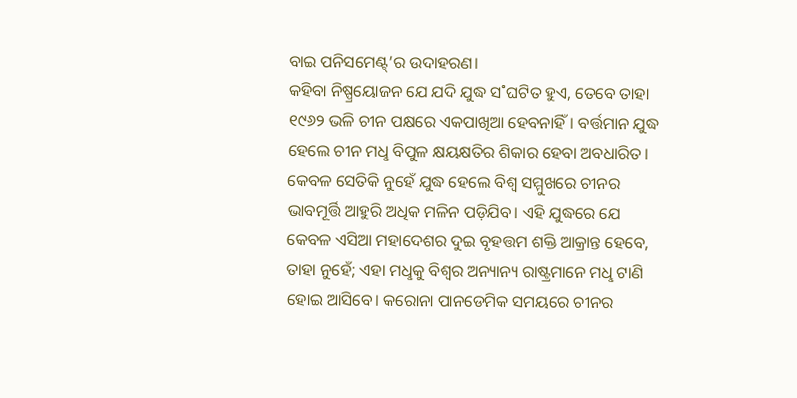ବାଇ ପନିସମେଣ୍ଟ୍’ର ଉଦାହରଣ।
କହିବା ନିଷ୍ପ୍ରୟୋଜନ ଯେ ଯଦି ଯୁଦ୍ଧ ସ˚ଘଟିତ ହୁଏ, ତେବେ ତାହା ୧୯୬୨ ଭଳି ଚୀନ ପକ୍ଷରେ ଏକପାଖିଆ ହେବନାହିଁ। ବର୍ତ୍ତମାନ ଯୁଦ୍ଧ ହେଲେ ଚୀନ ମଧୢ ବିପୁଳ କ୍ଷୟକ୍ଷତିର ଶିକାର ହେବା ଅବଧାରିତ। କେବଳ ସେତିକି ନୁହେଁ ଯୁଦ୍ଧ ହେଲେ ବିଶ୍ବ ସମ୍ମୁଖରେ ଚୀନର ଭାବମୂର୍ତ୍ତି ଆହୁରି ଅଧିକ ମଳିନ ପଡ଼ିଯିବ। ଏହି ଯୁଦ୍ଧରେ ଯେ କେବଳ ଏସିଆ ମହାଦେଶର ଦୁଇ ବୃହତ୍ତମ ଶକ୍ତି ଆକ୍ରାନ୍ତ ହେବେ, ତାହା ନୁହେଁ; ଏହା ମଧୢକୁ ବିଶ୍ବର ଅନ୍ୟାନ୍ୟ ରାଷ୍ଟ୍ରମାନେ ମଧୢ ଟାଣି ହୋଇ ଆସିବେ। କରୋନା ପାନଡେମିକ ସମୟରେ ଚୀନର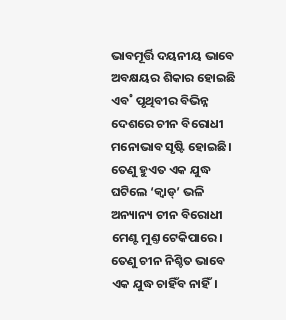ଭାବମୂର୍ତ୍ତି ଦୟନୀୟ ଭାବେ ଅବକ୍ଷୟର ଶିକାର ହୋଇଛି ଏବ˚ ପୃଥିବୀର ବିଭିନ୍ନ ଦେଶରେ ଚୀନ ବିରୋଧୀ ମନୋଭାବ ସୃଷ୍ଟି ହୋଇଛି। ତେଣୁ ହୁଏତ ଏକ ଯୁଦ୍ଧ ଘଟିଲେ ‘କ୍ବାଡ୍’ ଭଳି ଅନ୍ୟାନ୍ୟ ଚୀନ ବିରୋଧୀ ମେଣ୍ଟ ମୁଣ୍ତ ଟେକିପାରେ। ତେଣୁ ଚୀନ ନିଶ୍ଚିତ ଭାବେ ଏକ ଯୁଦ୍ଧ ଚାହିଁବ ନାହିଁ।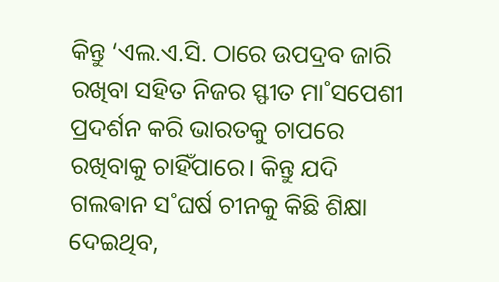କିନ୍ତୁ ‘ଏଲ.ଏ.ସି. ଠାରେ ଉପଦ୍ରବ ଜାରି ରଖିବା ସହିତ ନିଜର ସ୍ଫୀତ ମା˚ସପେଶୀ ପ୍ରଦର୍ଶନ କରି ଭାରତକୁ ଚାପରେ ରଖିବାକୁ ଚାହିଁପାରେ। କିନ୍ତୁ ଯଦି ଗଲଵାନ ସ˚ଘର୍ଷ ଚୀନକୁ କିଛି ଶିକ୍ଷା ଦେଇଥିବ,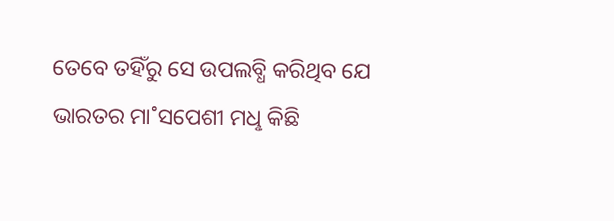ତେବେ ତହିଁରୁ ସେ ଉପଲବ୍ଧି କରିଥିବ ଯେ ଭାରତର ମା˚ସପେଶୀ ମଧୢ କିଛି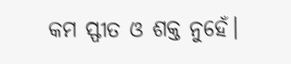କମ ସ୍ଫୀତ ଓ ଶକ୍ତ ନୁହେଁ।